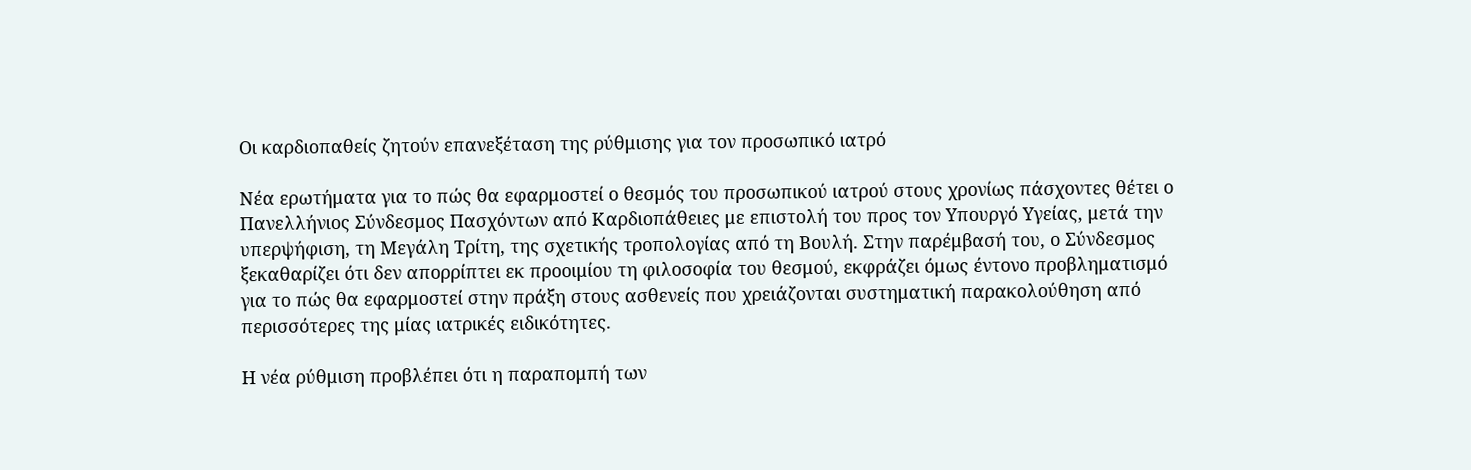Οι καρδιοπαθείς ζητούν επανεξέταση της ρύθμισης για τον προσωπικό ιατρό

Νέα ερωτήματα για το πώς θα εφαρμοστεί ο θεσμός του προσωπικού ιατρού στους χρονίως πάσχοντες θέτει ο Πανελλήνιος Σύνδεσμος Πασχόντων από Καρδιοπάθειες με επιστολή του προς τον Υπουργό Υγείας, μετά την υπερψήφιση, τη Μεγάλη Τρίτη, της σχετικής τροπολογίας από τη Βουλή. Στην παρέμβασή του, ο Σύνδεσμος ξεκαθαρίζει ότι δεν απορρίπτει εκ προοιμίου τη φιλοσοφία του θεσμού, εκφράζει όμως έντονο προβληματισμό για το πώς θα εφαρμοστεί στην πράξη στους ασθενείς που χρειάζονται συστηματική παρακολούθηση από περισσότερες της μίας ιατρικές ειδικότητες.

Η νέα ρύθμιση προβλέπει ότι η παραπομπή των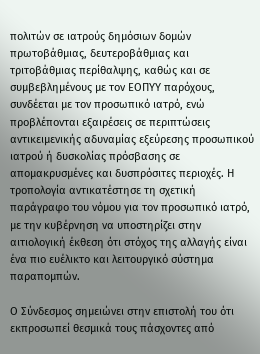πολιτών σε ιατρούς δημόσιων δομών πρωτοβάθμιας, δευτεροβάθμιας και τριτοβάθμιας περίθαλψης, καθώς και σε συμβεβλημένους με τον ΕΟΠΥΥ παρόχους, συνδέεται με τον προσωπικό ιατρό, ενώ προβλέπονται εξαιρέσεις σε περιπτώσεις αντικειμενικής αδυναμίας εξεύρεσης προσωπικού ιατρού ή δυσκολίας πρόσβασης σε απομακρυσμένες και δυσπρόσιτες περιοχές. Η τροπολογία αντικατέστησε τη σχετική παράγραφο του νόμου για τον προσωπικό ιατρό, με την κυβέρνηση να υποστηρίζει στην αιτιολογική έκθεση ότι στόχος της αλλαγής είναι ένα πιο ευέλικτο και λειτουργικό σύστημα παραπομπών.

Ο Σύνδεσμος σημειώνει στην επιστολή του ότι εκπροσωπεί θεσμικά τους πάσχοντες από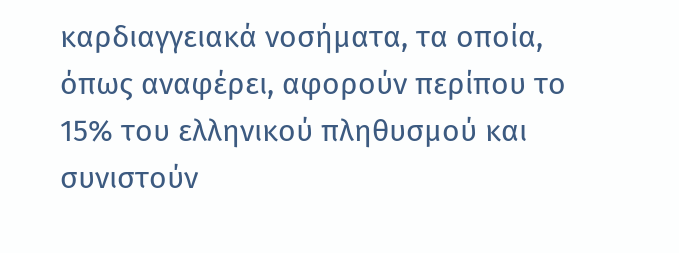καρδιαγγειακά νοσήματα, τα οποία, όπως αναφέρει, αφορούν περίπου το 15% του ελληνικού πληθυσμού και συνιστούν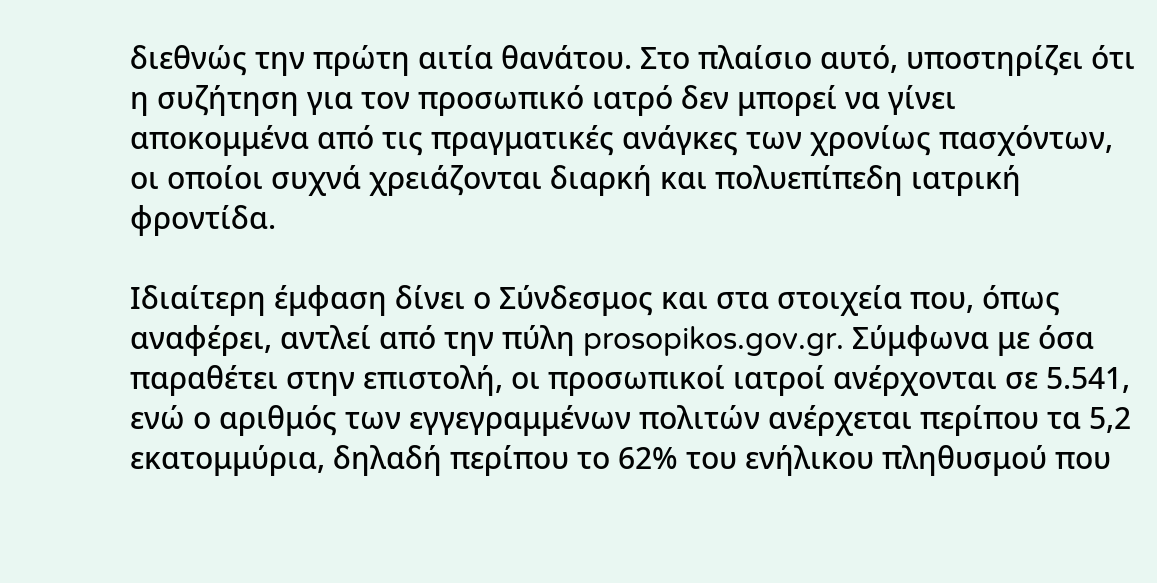διεθνώς την πρώτη αιτία θανάτου. Στο πλαίσιο αυτό, υποστηρίζει ότι η συζήτηση για τον προσωπικό ιατρό δεν μπορεί να γίνει αποκομμένα από τις πραγματικές ανάγκες των χρονίως πασχόντων, οι οποίοι συχνά χρειάζονται διαρκή και πολυεπίπεδη ιατρική φροντίδα.

Ιδιαίτερη έμφαση δίνει ο Σύνδεσμος και στα στοιχεία που, όπως αναφέρει, αντλεί από την πύλη prosopikos.gov.gr. Σύμφωνα με όσα παραθέτει στην επιστολή, οι προσωπικοί ιατροί ανέρχονται σε 5.541, ενώ ο αριθμός των εγγεγραμμένων πολιτών ανέρχεται περίπου τα 5,2 εκατομμύρια, δηλαδή περίπου το 62% του ενήλικου πληθυσμού που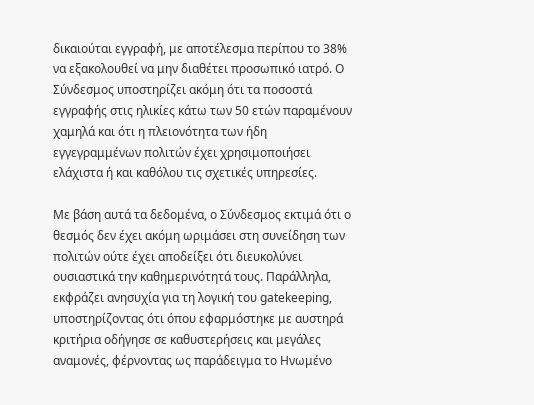δικαιούται εγγραφή, με αποτέλεσμα περίπου το 38% να εξακολουθεί να μην διαθέτει προσωπικό ιατρό. Ο Σύνδεσμος υποστηρίζει ακόμη ότι τα ποσοστά εγγραφής στις ηλικίες κάτω των 50 ετών παραμένουν χαμηλά και ότι η πλειονότητα των ήδη εγγεγραμμένων πολιτών έχει χρησιμοποιήσει ελάχιστα ή και καθόλου τις σχετικές υπηρεσίες.

Με βάση αυτά τα δεδομένα, ο Σύνδεσμος εκτιμά ότι ο θεσμός δεν έχει ακόμη ωριμάσει στη συνείδηση των πολιτών ούτε έχει αποδείξει ότι διευκολύνει ουσιαστικά την καθημερινότητά τους. Παράλληλα, εκφράζει ανησυχία για τη λογική του gatekeeping, υποστηρίζοντας ότι όπου εφαρμόστηκε με αυστηρά κριτήρια οδήγησε σε καθυστερήσεις και μεγάλες αναμονές, φέρνοντας ως παράδειγμα το Ηνωμένο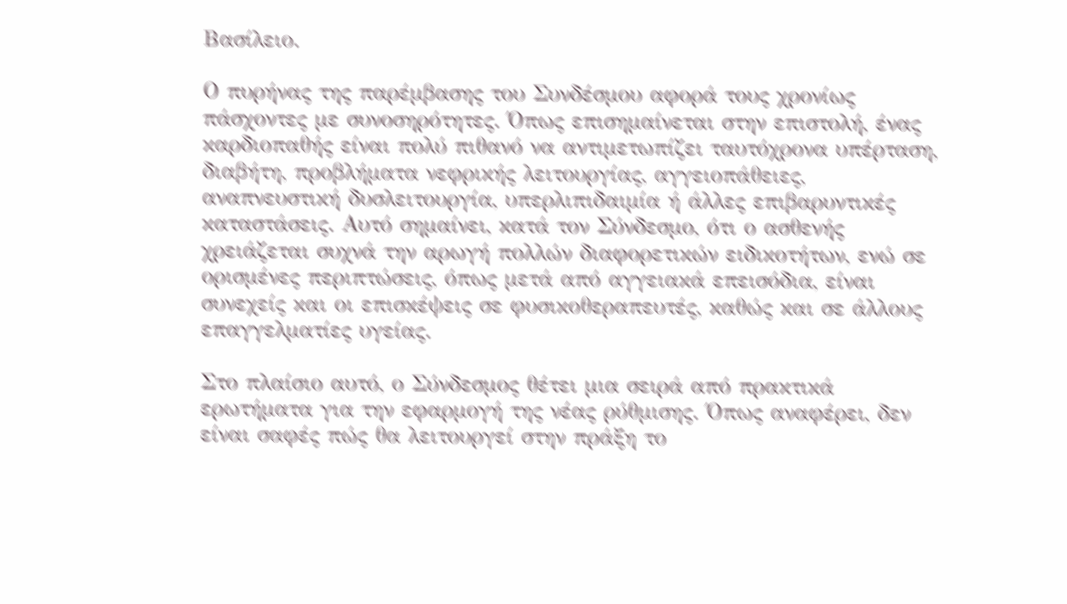Βασίλειο.

Ο πυρήνας της παρέμβασης του Συνδέσμου αφορά τους χρονίως πάσχοντες με συνοσηρότητες. Όπως επισημαίνεται στην επιστολή, ένας καρδιοπαθής είναι πολύ πιθανό να αντιμετωπίζει ταυτόχρονα υπέρταση, διαβήτη, προβλήματα νεφρικής λειτουργίας, αγγειοπάθειες, αναπνευστική δυσλειτουργία, υπερλιπιδαιμία ή άλλες επιβαρυντικές καταστάσεις. Αυτό σημαίνει, κατά τον Σύνδεσμο, ότι ο ασθενής χρειάζεται συχνά την αρωγή πολλών διαφορετικών ειδικοτήτων, ενώ σε ορισμένες περιπτώσεις, όπως μετά από αγγειακά επεισόδια, είναι συνεχείς και οι επισκέψεις σε φυσικοθεραπευτές, καθώς και σε άλλους επαγγελματίες υγείας.

Στο πλαίσιο αυτό, ο Σύνδεσμος θέτει μια σειρά από πρακτικά ερωτήματα για την εφαρμογή της νέας ρύθμισης. Όπως αναφέρει, δεν είναι σαφές πώς θα λειτουργεί στην πράξη το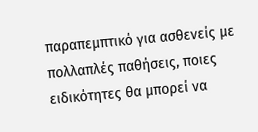παραπεμπτικό για ασθενείς με πολλαπλές παθήσεις, ποιες ειδικότητες θα μπορεί να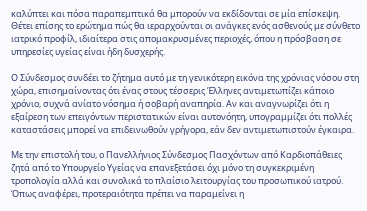καλύπτει και πόσα παραπεμπτικά θα μπορούν να εκδίδονται σε μία επίσκεψη. Θέτει επίσης το ερώτημα πώς θα ιεραρχούνται οι ανάγκες ενός ασθενούς με σύνθετο ιατρικό προφίλ, ιδιαίτερα στις απομακρυσμένες περιοχές, όπου η πρόσβαση σε υπηρεσίες υγείας είναι ήδη δυσχερής.

Ο Σύνδεσμος συνδέει το ζήτημα αυτό με τη γενικότερη εικόνα της χρόνιας νόσου στη χώρα, επισημαίνοντας ότι ένας στους τέσσερις Έλληνες αντιμετωπίζει κάποιο χρόνιο, συχνά ανίατο νόσημα ή σοβαρή αναπηρία. Αν και αναγνωρίζει ότι η εξαίρεση των επειγόντων περιστατικών είναι αυτονόητη, υπογραμμίζει ότι πολλές καταστάσεις μπορεί να επιδεινωθούν γρήγορα, εάν δεν αντιμετωπιστούν έγκαιρα.

Με την επιστολή του, ο Πανελλήνιος Σύνδεσμος Πασχόντων από Καρδιοπάθειες ζητά από το Υπουργείο Υγείας να επανεξετάσει όχι μόνο τη συγκεκριμένη τροπολογία αλλά και συνολικά το πλαίσιο λειτουργίας του προσωπικού ιατρού. Όπως αναφέρει, προτεραιότητα πρέπει να παραμείνει η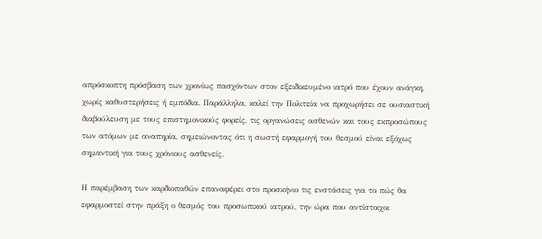απρόσκοπτη πρόσβαση των χρονίως πασχόντων στον εξειδικευμένο ιατρό που έχουν ανάγκη, χωρίς καθυστερήσεις ή εμπόδια. Παράλληλα, καλεί την Πολιτεία να προχωρήσει σε ουσιαστική διαβούλευση με τους επιστημονικούς φορείς, τις οργανώσεις ασθενών και τους εκπροσώπους των ατόμων με αναπηρία, σημειώνοντας ότι η σωστή εφαρμογή του θεσμού είναι εξόχως σημαντική για τους χρόνιους ασθενείς.

Η παρέμβαση των καρδιοπαθών επαναφέρει στο προσκήνιο τις ενστάσεις για το πώς θα εφαρμοστεί στην πράξη ο θεσμός του προσωπικού ιατρού, την ώρα που αντίστοιχοι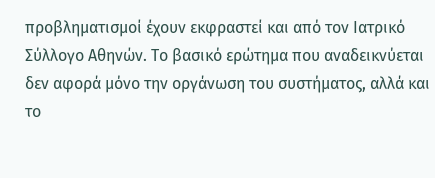προβληματισμοί έχουν εκφραστεί και από τον Ιατρικό Σύλλογο Αθηνών. Το βασικό ερώτημα που αναδεικνύεται δεν αφορά μόνο την οργάνωση του συστήματος, αλλά και το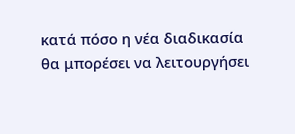κατά πόσο η νέα διαδικασία θα μπορέσει να λειτουργήσει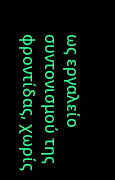ως εργαλείο συντονισμού της φροντίδας, χωρίς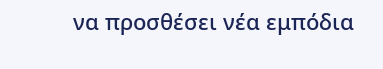να προσθέσει νέα εμπόδια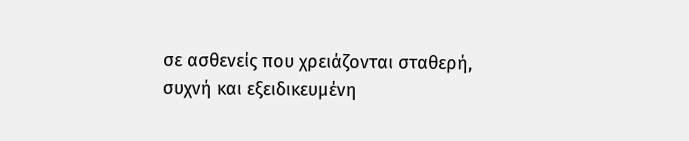σε ασθενείς που χρειάζονται σταθερή, συχνή και εξειδικευμένη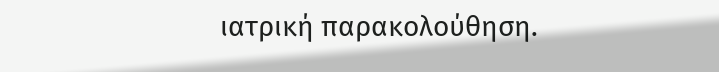ιατρική παρακολούθηση.